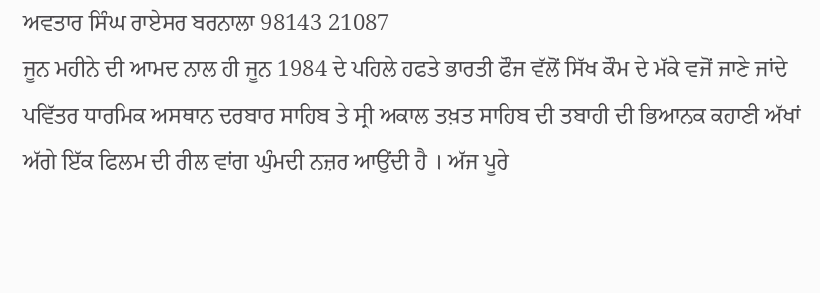ਅਵਤਾਰ ਸਿੰਘ ਰਾਏਸਰ ਬਰਨਾਲਾ 98143 21087
ਜੂਨ ਮਹੀਨੇ ਦੀ ਆਮਦ ਨਾਲ ਹੀ ਜੂਨ 1984 ਦੇ ਪਹਿਲੇ ਹਫਤੇ ਭਾਰਤੀ ਫੌਜ ਵੱਲੋਂ ਸਿੱਖ ਕੌਮ ਦੇ ਮੱਕੇ ਵਜੋਂ ਜਾਣੇ ਜਾਂਦੇ ਪਵਿੱਤਰ ਧਾਰਮਿਕ ਅਸਥਾਨ ਦਰਬਾਰ ਸਾਹਿਬ ਤੇ ਸ੍ਰੀ ਅਕਾਲ ਤਖ਼ਤ ਸਾਹਿਬ ਦੀ ਤਬਾਹੀ ਦੀ ਭਿਆਨਕ ਕਹਾਣੀ ਅੱਖਾਂ ਅੱਗੇ ਇੱਕ ਫਿਲਮ ਦੀ ਰੀਲ ਵਾਂਗ ਘੁੰਮਦੀ ਨਜ਼ਰ ਆਉਂਦੀ ਹੈ । ਅੱਜ ਪੂਰੇ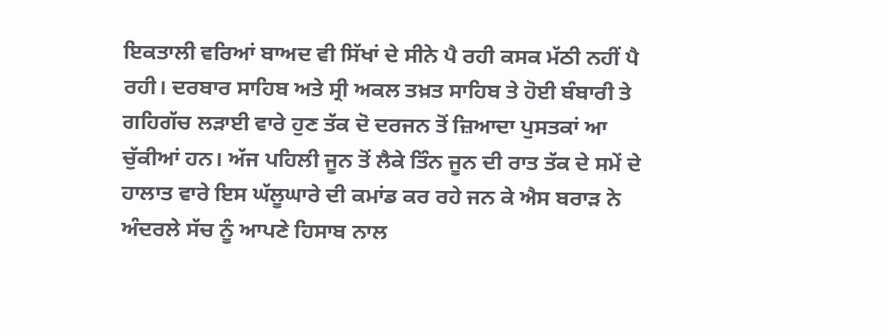ਇਕਤਾਲੀ ਵਰਿਆਂ ਬਾਅਦ ਵੀ ਸਿੱਖਾਂ ਦੇ ਸੀਨੇ ਪੈ ਰਹੀ ਕਸਕ ਮੱਠੀ ਨਹੀਂ ਪੈ ਰਹੀ। ਦਰਬਾਰ ਸਾਹਿਬ ਅਤੇ ਸ੍ਰੀ ਅਕਲ ਤਖ਼ਤ ਸਾਹਿਬ ਤੇ ਹੋਈ ਬੰਬਾਰੀ ਤੇ ਗਹਿਗੱਚ ਲੜਾਈ ਵਾਰੇ ਹੁਣ ਤੱਕ ਦੋ ਦਰਜਨ ਤੋਂ ਜ਼ਿਆਦਾ ਪੁਸਤਕਾਂ ਆ ਚੁੱਕੀਆਂ ਹਨ। ਅੱਜ ਪਹਿਲੀ ਜੂਨ ਤੋਂ ਲੈਕੇ ਤਿੰਨ ਜੂਨ ਦੀ ਰਾਤ ਤੱਕ ਦੇ ਸਮੇਂ ਦੇ ਹਾਲਾਤ ਵਾਰੇ ਇਸ ਘੱਲੂਘਾਰੇ ਦੀ ਕਮਾਂਡ ਕਰ ਰਹੇ ਜਨ ਕੇ ਐਸ ਬਰਾੜ ਨੇ ਅੰਦਰਲੇ ਸੱਚ ਨੂੰ ਆਪਣੇ ਹਿਸਾਬ ਨਾਲ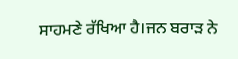ਸਾਹਮਣੇ ਰੱਖਿਆ ਹੈ।ਜਨ ਬਰਾੜ ਨੇ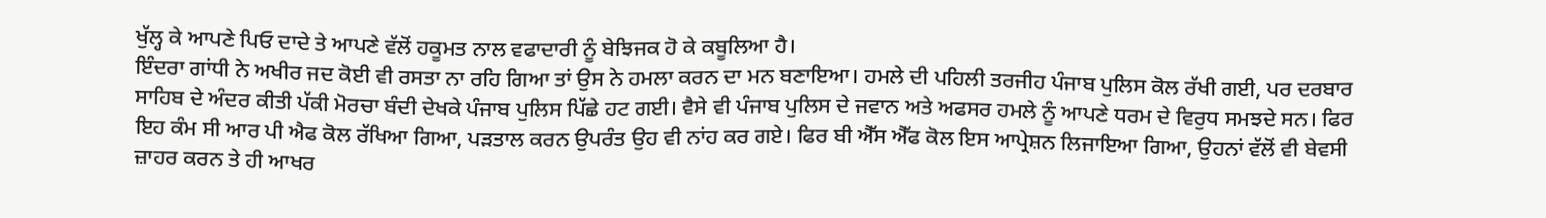ਖੁੱਲ੍ਹ ਕੇ ਆਪਣੇ ਪਿਓ ਦਾਦੇ ਤੇ ਆਪਣੇ ਵੱਲੋਂ ਹਕੂਮਤ ਨਾਲ ਵਫਾਦਾਰੀ ਨੂੰ ਬੇਝਿਜਕ ਹੋ ਕੇ ਕਬੂਲਿਆ ਹੈ।
ਇੰਦਰਾ ਗਾਂਧੀ ਨੇ ਅਖੀਰ ਜਦ ਕੋਈ ਵੀ ਰਸਤਾ ਨਾ ਰਹਿ ਗਿਆ ਤਾਂ ਉਸ ਨੇ ਹਮਲਾ ਕਰਨ ਦਾ ਮਨ ਬਣਾਇਆ। ਹਮਲੇ ਦੀ ਪਹਿਲੀ ਤਰਜੀਹ ਪੰਜਾਬ ਪੁਲਿਸ ਕੋਲ ਰੱਖੀ ਗਈ, ਪਰ ਦਰਬਾਰ ਸਾਹਿਬ ਦੇ ਅੰਦਰ ਕੀਤੀ ਪੱਕੀ ਮੋਰਚਾ ਬੰਦੀ ਦੇਖਕੇ ਪੰਜਾਬ ਪੁਲਿਸ ਪਿੱਛੇ ਹਟ ਗਈ। ਵੈਸੇ ਵੀ ਪੰਜਾਬ ਪੁਲਿਸ ਦੇ ਜਵਾਨ ਅਤੇ ਅਫਸਰ ਹਮਲੇ ਨੂੰ ਆਪਣੇ ਧਰਮ ਦੇ ਵਿਰੁਧ ਸਮਝਦੇ ਸਨ। ਫਿਰ ਇਹ ਕੰਮ ਸੀ ਆਰ ਪੀ ਐਫ ਕੋਲ ਰੱਖਿਆ ਗਿਆ, ਪੜਤਾਲ ਕਰਨ ਉਪਰੰਤ ਉਹ ਵੀ ਨਾਂਹ ਕਰ ਗਏ। ਫਿਰ ਬੀ ਐੱਸ ਐੱਫ ਕੋਲ ਇਸ ਆਪ੍ਰੇਸ਼ਨ ਲਿਜਾਇਆ ਗਿਆ, ਉਹਨਾਂ ਵੱਲੋਂ ਵੀ ਬੇਵਸੀ ਜ਼ਾਹਰ ਕਰਨ ਤੇ ਹੀ ਆਖਰ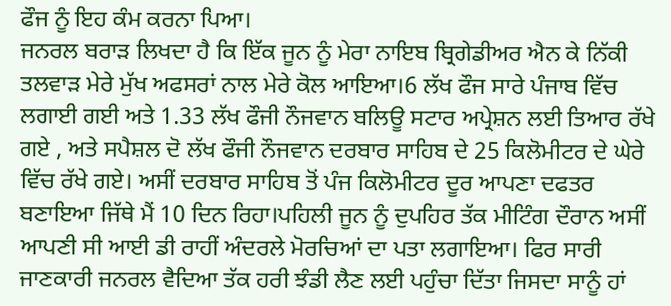ਫੌਜ ਨੂੰ ਇਹ ਕੰਮ ਕਰਨਾ ਪਿਆ।
ਜਨਰਲ ਬਰਾੜ ਲਿਖਦਾ ਹੈ ਕਿ ਇੱਕ ਜੂਨ ਨੂੰ ਮੇਰਾ ਨਾਇਬ ਬ੍ਰਿਗੇਡੀਅਰ ਐਨ ਕੇ ਨਿੱਕੀ ਤਲਵਾੜ ਮੇਰੇ ਮੁੱਖ ਅਫਸਰਾਂ ਨਾਲ ਮੇਰੇ ਕੋਲ ਆਇਆ।6 ਲੱਖ ਫੌਜ ਸਾਰੇ ਪੰਜਾਬ ਵਿੱਚ ਲਗਾਈ ਗਈ ਅਤੇ 1.33 ਲੱਖ ਫੌਜੀ ਨੌਜਵਾਨ ਬਲਿਊ ਸਟਾਰ ਅਪ੍ਰੇਸ਼ਨ ਲਈ ਤਿਆਰ ਰੱਖੇ ਗਏ , ਅਤੇ ਸਪੈਸ਼ਲ ਦੋ ਲੱਖ ਫੌਜੀ ਨੌਜਵਾਨ ਦਰਬਾਰ ਸਾਹਿਬ ਦੇ 25 ਕਿਲੋਮੀਟਰ ਦੇ ਘੇਰੇ ਵਿੱਚ ਰੱਖੇ ਗਏ। ਅਸੀਂ ਦਰਬਾਰ ਸਾਹਿਬ ਤੋਂ ਪੰਜ ਕਿਲੋਮੀਟਰ ਦੂਰ ਆਪਣਾ ਦਫਤਰ ਬਣਾਇਆ ਜਿੱਥੇ ਮੈਂ 10 ਦਿਨ ਰਿਹਾ।ਪਹਿਲੀ ਜੂਨ ਨੂੰ ਦੁਪਹਿਰ ਤੱਕ ਮੀਟਿੰਗ ਦੌਰਾਨ ਅਸੀਂ ਆਪਣੀ ਸੀ ਆਈ ਡੀ ਰਾਹੀਂ ਅੰਦਰਲੇ ਮੋਰਚਿਆਂ ਦਾ ਪਤਾ ਲਗਾਇਆ। ਫਿਰ ਸਾਰੀ ਜਾਣਕਾਰੀ ਜਨਰਲ ਵੈਦਿਆ ਤੱਕ ਹਰੀ ਝੰਡੀ ਲੈਣ ਲਈ ਪਹੁੰਚਾ ਦਿੱਤਾ ਜਿਸਦਾ ਸਾਨੂੰ ਹਾਂ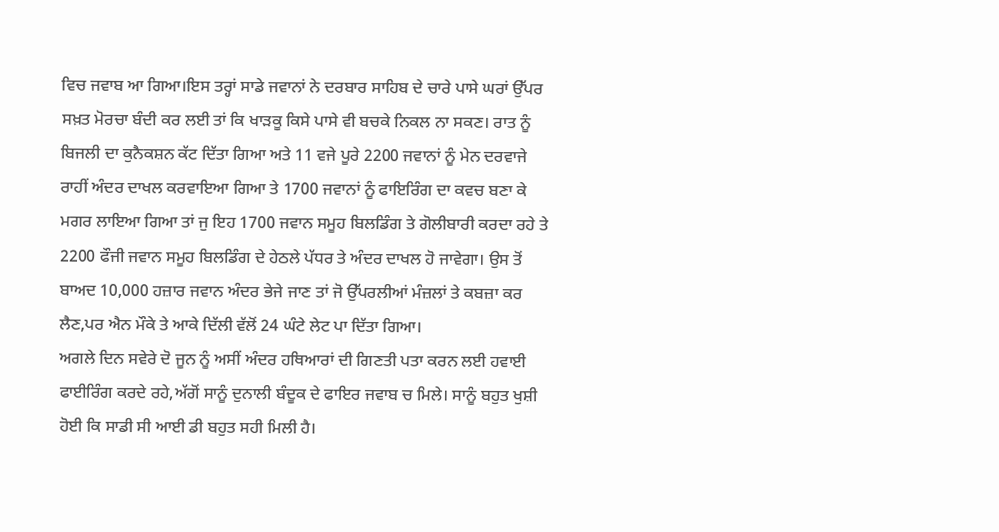ਵਿਚ ਜਵਾਬ ਆ ਗਿਆ।ਇਸ ਤਰ੍ਹਾਂ ਸਾਡੇ ਜਵਾਨਾਂ ਨੇ ਦਰਬਾਰ ਸਾਹਿਬ ਦੇ ਚਾਰੇ ਪਾਸੇ ਘਰਾਂ ਉੱਪਰ ਸਖ਼ਤ ਮੋਰਚਾ ਬੰਦੀ ਕਰ ਲਈ ਤਾਂ ਕਿ ਖਾੜਕੂ ਕਿਸੇ ਪਾਸੇ ਵੀ ਬਚਕੇ ਨਿਕਲ ਨਾ ਸਕਣ। ਰਾਤ ਨੂੰ ਬਿਜਲੀ ਦਾ ਕੁਨੈਕਸ਼ਨ ਕੱਟ ਦਿੱਤਾ ਗਿਆ ਅਤੇ 11 ਵਜੇ ਪੂਰੇ 2200 ਜਵਾਨਾਂ ਨੂੰ ਮੇਨ ਦਰਵਾਜੇ ਰਾਹੀਂ ਅੰਦਰ ਦਾਖਲ ਕਰਵਾਇਆ ਗਿਆ ਤੇ 1700 ਜਵਾਨਾਂ ਨੂੰ ਫਾਇਰਿੰਗ ਦਾ ਕਵਚ ਬਣਾ ਕੇ ਮਗਰ ਲਾਇਆ ਗਿਆ ਤਾਂ ਜੁ ਇਹ 1700 ਜਵਾਨ ਸਮੂਹ ਬਿਲਡਿੰਗ ਤੇ ਗੋਲੀਬਾਰੀ ਕਰਦਾ ਰਹੇ ਤੇ 2200 ਫੌਜੀ ਜਵਾਨ ਸਮੂਹ ਬਿਲਡਿੰਗ ਦੇ ਹੇਠਲੇ ਪੱਧਰ ਤੇ ਅੰਦਰ ਦਾਖਲ ਹੋ ਜਾਵੇਗਾ। ਉਸ ਤੋਂ ਬਾਅਦ 10,000 ਹਜ਼ਾਰ ਜਵਾਨ ਅੰਦਰ ਭੇਜੇ ਜਾਣ ਤਾਂ ਜੋ ਉੱਪਰਲੀਆਂ ਮੰਜ਼ਲਾਂ ਤੇ ਕਬਜ਼ਾ ਕਰ ਲੈਣ,ਪਰ ਐਨ ਮੌਕੇ ਤੇ ਆਕੇ ਦਿੱਲੀ ਵੱਲੋਂ 24 ਘੰਟੇ ਲੇਟ ਪਾ ਦਿੱਤਾ ਗਿਆ।
ਅਗਲੇ ਦਿਨ ਸਵੇਰੇ ਦੋ ਜੂਨ ਨੂੰ ਅਸੀਂ ਅੰਦਰ ਹਥਿਆਰਾਂ ਦੀ ਗਿਣਤੀ ਪਤਾ ਕਰਨ ਲਈ ਹਵਾਈ ਫਾਈਰਿੰਗ ਕਰਦੇ ਰਹੇ,ਅੱਗੋਂ ਸਾਨੂੰ ਦੁਨਾਲੀ ਬੰਦੂਕ ਦੇ ਫਾਇਰ ਜਵਾਬ ਚ ਮਿਲੇ। ਸਾਨੂੰ ਬਹੁਤ ਖੁਸ਼ੀ ਹੋਈ ਕਿ ਸਾਡੀ ਸੀ ਆਈ ਡੀ ਬਹੁਤ ਸਹੀ ਮਿਲੀ ਹੈ।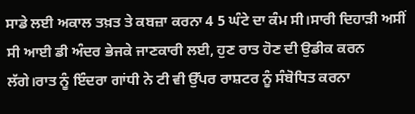ਸਾਡੇ ਲਈ ਅਕਾਲ ਤਖ਼ਤ ਤੇ ਕਬਜ਼ਾ ਕਰਨਾ 4 5 ਘੰਟੇ ਦਾ ਕੰਮ ਸੀ।ਸਾਰੀ ਦਿਹਾੜੀ ਅਸੀਂ ਸੀ ਆਈ ਡੀ ਅੰਦਰ ਭੇਜਕੇ ਜਾਣਕਾਰੀ ਲਈ, ਹੁਣ ਰਾਤ ਹੋਣ ਦੀ ਉਡੀਕ ਕਰਨ ਲੱਗੇ।ਰਾਤ ਨੂੰ ਇੰਦਰਾ ਗਾਂਧੀ ਨੇ ਟੀ ਵੀ ਉੱਪਰ ਰਾਸ਼ਟਰ ਨੂੰ ਸੰਬੋਧਿਤ ਕਰਨਾ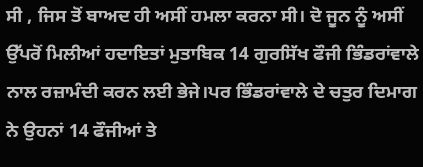ਸੀ , ਜਿਸ ਤੋਂ ਬਾਅਦ ਹੀ ਅਸੀਂ ਹਮਲਾ ਕਰਨਾ ਸੀ। ਦੋ ਜੂਨ ਨੂੰ ਅਸੀਂ ਉੱਪਰੋਂ ਮਿਲੀਆਂ ਹਦਾਇਤਾਂ ਮੁਤਾਬਿਕ 14 ਗੁਰਸਿੱਖ ਫੌਜੀ ਭਿੰਡਰਾਂਵਾਲੇ ਨਾਲ ਰਜ਼ਾਮੰਦੀ ਕਰਨ ਲਈ ਭੇਜੇ।ਪਰ ਭਿੰਡਰਾਂਵਾਲੇ ਦੇ ਚਤੁਰ ਦਿਮਾਗ ਨੇ ਉਹਨਾਂ 14 ਫੌਜੀਆਂ ਤੇ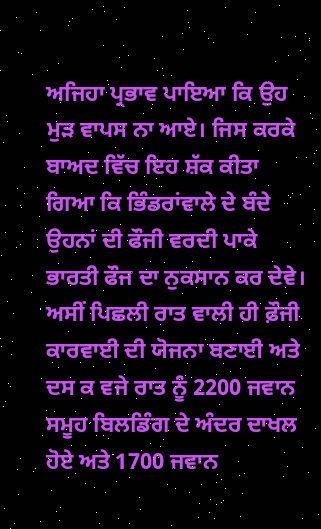ਅਜਿਹਾ ਪ੍ਰਭਾਵ ਪਾਇਆ ਕਿ ਉਹ ਮੁੜ ਵਾਪਸ ਨਾ ਆਏ। ਜਿਸ ਕਰਕੇ ਬਾਅਦ ਵਿੱਚ ਇਹ ਸ਼ੱਕ ਕੀਤਾ ਗਿਆ ਕਿ ਭਿੰਡਰਾਂਵਾਲੇ ਦੇ ਬੰਦੇ ਉਹਨਾਂ ਦੀ ਫੌਜੀ ਵਰਦੀ ਪਾਕੇ ਭਾਰਤੀ ਫੌਜ ਦਾ ਨੁਕਸਾਨ ਕਰ ਦੇਵੇ।
ਅਸੀਂ ਪਿਛਲੀ ਰਾਤ ਵਾਲੀ ਹੀ ਫ਼ੌਜੀ ਕਾਰਵਾਈ ਦੀ ਯੋਜਨਾ ਬਣਾਈ ਅਤੇ ਦਸ ਕ ਵਜੇ ਰਾਤ ਨੂੰ 2200 ਜਵਾਨ ਸਮੂਹ ਬਿਲਡਿੰਗ ਦੇ ਅੰਦਰ ਦਾਖਲ ਹੋਏ ਅਤੇ 1700 ਜਵਾਨ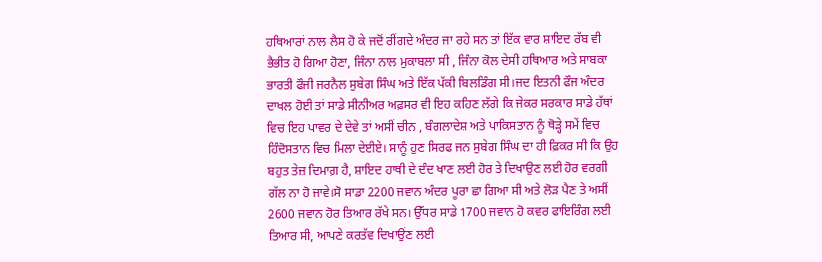ਹਥਿਆਰਾਂ ਨਾਲ ਲੈਸ ਹੋ ਕੇ ਜਦੋਂ ਰੀਂਗਦੇ ਅੰਦਰ ਜਾ ਰਹੇ ਸਨ ਤਾਂ ਇੱਕ ਵਾਰ ਸ਼ਾਇਦ ਰੱਬ ਵੀ ਭੈਭੀਤ ਹੋ ਗਿਆ ਹੋਣਾ, ਜਿੰਨਾ ਨਾਲ ਮੁਕਾਬਲਾ ਸੀ , ਜਿੰਨਾ ਕੋਲ ਦੇਸੀ ਹਥਿਆਰ ਅਤੇ ਸਾਬਕਾ ਭਾਰਤੀ ਫੌਜੀ ਜਰਨੈਲ ਸੁਬੇਗ ਸਿੰਘ ਅਤੇ ਇੱਕ ਪੱਕੀ ਬਿਲਡਿੰਗ ਸੀ।ਜਦ ਇਤਨੀ ਫੌਜ ਅੰਦਰ ਦਾਖਲ ਹੋਈ ਤਾਂ ਸਾਡੇ ਸੀਨੀਅਰ ਅਫ਼ਸਰ ਵੀ ਇਹ ਕਹਿਣ ਲੱਗੇ ਕਿ ਜੇਕਰ ਸਰਕਾਰ ਸਾਡੇ ਹੱਥਾਂ ਵਿਚ ਇਹ ਪਾਵਰ ਦੇ ਦੇਵੇ ਤਾਂ ਅਸੀਂ ਚੀਨ , ਬੰਗਲਾਦੇਸ਼ ਅਤੇ ਪਾਕਿਸਤਾਨ ਨੂੰ ਥੋੜ੍ਹੇ ਸਮੇਂ ਵਿਚ ਹਿੰਦੋਸਤਾਨ ਵਿਚ ਮਿਲਾ ਦੇਈਏ। ਸਾਨੂੰ ਹੁਣ ਸਿਰਫ ਜਨ ਸੁਬੇਗ ਸਿੰਘ ਦਾ ਹੀ ਫ਼ਿਕਰ ਸੀ ਕਿ ਉਹ ਬਹੁਤ ਤੇਜ਼ ਦਿਮਾਗ਼ ਹੈ, ਸ਼ਾਇਦ ਹਾਥੀ ਦੇ ਦੰਦ ਖਾਣ ਲਈ ਹੋਰ ਤੇ ਦਿਖਾਉਣ ਲਈ ਹੋਰ ਵਰਗੀ ਗੱਲ ਨਾ ਹੋ ਜਾਵੇ।ਸੋ ਸਾਡਾ 2200 ਜਵਾਨ ਅੰਦਰ ਪੂਰਾ ਛਾ ਗਿਆ ਸੀ ਅਤੇ ਲੋੜ ਪੈਣ ਤੇ ਅਸੀਂ 2600 ਜਵਾਨ ਹੋਰ ਤਿਆਰ ਰੱਖੇ ਸਨ। ਉੱਧਰ ਸਾਡੇ 1700 ਜਵਾਨ ਹੋ ਕਵਰ ਫਾਇਰਿੰਗ ਲਈ ਤਿਆਰ ਸੀ, ਆਪਣੇ ਕਰਤੱਵ ਦਿਖਾਉਂਣ ਲਈ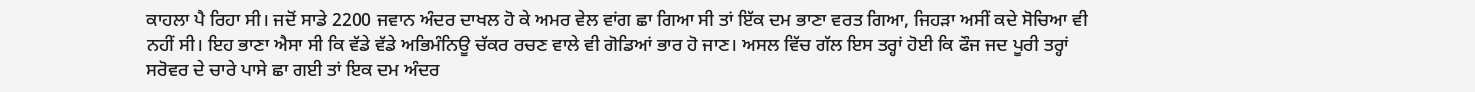ਕਾਹਲਾ ਪੈ ਰਿਹਾ ਸੀ। ਜਦੋਂ ਸਾਡੇ 2200 ਜਵਾਨ ਅੰਦਰ ਦਾਖਲ ਹੋ ਕੇ ਅਮਰ ਵੇਲ ਵਾਂਗ ਛਾ ਗਿਆ ਸੀ ਤਾਂ ਇੱਕ ਦਮ ਭਾਣਾ ਵਰਤ ਗਿਆ, ਜਿਹੜਾ ਅਸੀਂ ਕਦੇ ਸੋਚਿਆ ਵੀ ਨਹੀਂ ਸੀ। ਇਹ ਭਾਣਾ ਐਸਾ ਸੀ ਕਿ ਵੱਡੇ ਵੱਡੇ ਅਭਿਮੰਨਿਊ ਚੱਕਰ ਰਚਣ ਵਾਲੇ ਵੀ ਗੋਡਿਆਂ ਭਾਰ ਹੋ ਜਾਣ। ਅਸਲ ਵਿੱਚ ਗੱਲ ਇਸ ਤਰ੍ਹਾਂ ਹੋਈ ਕਿ ਫੌਜ ਜਦ ਪੂਰੀ ਤਰ੍ਹਾਂ ਸਰੋਵਰ ਦੇ ਚਾਰੇ ਪਾਸੇ ਛਾ ਗਈ ਤਾਂ ਇਕ ਦਮ ਅੰਦਰ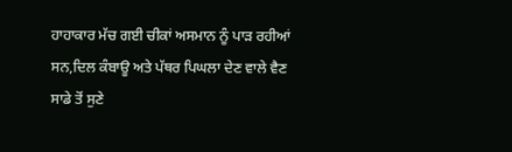ਹਾਹਾਕਾਰ ਮੱਚ ਗਈ ਚੀਕਾਂ ਅਸਮਾਨ ਨੂੰ ਪਾੜ ਰਹੀਆਂ ਸਨ,ਦਿਲ ਕੰਬਾਊ ਅਤੇ ਪੱਥਰ ਪਿਘਲਾ ਦੇਣ ਵਾਲੇ ਵੈਣ ਸਾਡੇ ਤੋਂ ਸੁਣੇ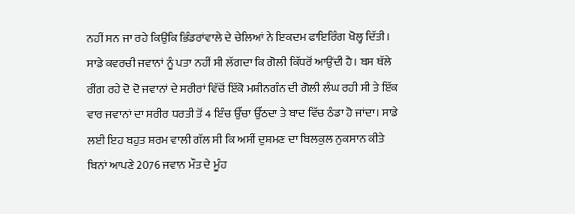ਨਹੀਂ ਸਨ ਜਾ ਰਹੇ ਕਿਉਂਕਿ ਭਿੰਡਰਾਂਵਾਲੇ ਦੇ ਚੇਲਿਆਂ ਨੇ ਇਕਦਮ ਫਾਇਰਿੰਗ ਖੋਲ੍ਹ ਦਿੱਤੀ। ਸਾਡੇ ਕਵਰਚੀ ਜਵਾਨਾਂ ਨੂੰ ਪਤਾ ਨਹੀਂ ਸੀ ਲੱਗਦਾ ਕਿ ਗੋਲੀ ਕਿੱਧਰੋਂ ਆਉਂਦੀ ਹੈ। ਬਸ ਥੱਲੇ ਰੀਂਗ ਰਹੇ ਦੋ ਦੋ ਜਵਾਨਾਂ ਦੇ ਸਰੀਰਾਂ ਵਿੱਚੋਂ ਇੱਕੋ ਮਸ਼ੀਨਗੰਨ ਦੀ ਗੋਲੀ ਲੰਘ ਰਹੀ ਸੀ ਤੇ ਇੱਕ ਵਾਰ ਜਵਾਨਾਂ ਦਾ ਸਰੀਰ ਧਰਤੀ ਤੋਂ 4 ਇੰਚ ਉੱਚਾ ਉੱਠਦਾ ਤੇ ਬਾਦ ਵਿੱਚ ਠੰਡਾ ਹੋ ਜਾਂਦਾ। ਸਾਡੇ ਲਈ ਇਹ ਬਹੁਤ ਸ਼ਰਮ ਵਾਲੀ ਗੱਲ ਸੀ ਕਿ ਅਸੀਂ ਦੁਸ਼ਮਣ ਦਾ ਬਿਲਕੁਲ ਨੁਕਸਾਨ ਕੀਤੇ ਬਿਨਾਂ ਆਪਣੇ 2076 ਜਵਾਨ ਮੌਤ ਦੇ ਮੂੰਹ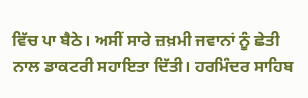ਵਿੱਚ ਪਾ ਬੈਠੇ। ਅਸੀਂ ਸਾਰੇ ਜ਼ਖ਼ਮੀ ਜਵਾਨਾਂ ਨੂੰ ਛੇਤੀ ਨਾਲ ਡਾਕਟਰੀ ਸਹਾਇਤਾ ਦਿੱਤੀ। ਹਰਮਿੰਦਰ ਸਾਹਿਬ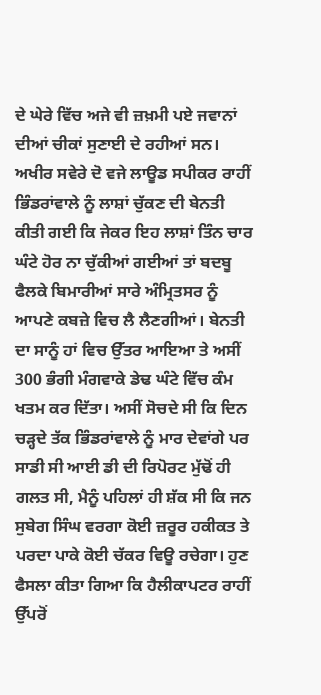ਦੇ ਘੇਰੇ ਵਿੱਚ ਅਜੇ ਵੀ ਜ਼ਖ਼ਮੀ ਪਏ ਜਵਾਨਾਂ ਦੀਆਂ ਚੀਕਾਂ ਸੁਣਾਈ ਦੇ ਰਹੀਆਂ ਸਨ। ਅਖੀਰ ਸਵੇਰੇ ਦੋ ਵਜੇ ਲਾਊਡ ਸਪੀਕਰ ਰਾਹੀਂ ਭਿੰਡਰਾਂਵਾਲੇ ਨੂੰ ਲਾਸ਼ਾਂ ਚੁੱਕਣ ਦੀ ਬੇਨਤੀ ਕੀਤੀ ਗਈ ਕਿ ਜੇਕਰ ਇਹ ਲਾਸ਼ਾਂ ਤਿੰਨ ਚਾਰ ਘੰਟੇ ਹੋਰ ਨਾ ਚੁੱਕੀਆਂ ਗਈਆਂ ਤਾਂ ਬਦਬੂ ਫੈਲਕੇ ਬਿਮਾਰੀਆਂ ਸਾਰੇ ਅੰਮ੍ਰਿਤਸਰ ਨੂੰ ਆਪਣੇ ਕਬਜ਼ੇ ਵਿਚ ਲੈ ਲੈਣਗੀਆਂ। ਬੇਨਤੀ ਦਾ ਸਾਨੂੰ ਹਾਂ ਵਿਚ ਉੱਤਰ ਆਇਆ ਤੇ ਅਸੀਂ 300 ਭੰਗੀ ਮੰਗਵਾਕੇ ਡੇਢ ਘੰਟੇ ਵਿੱਚ ਕੰਮ ਖਤਮ ਕਰ ਦਿੱਤਾ। ਅਸੀਂ ਸੋਚਦੇ ਸੀ ਕਿ ਦਿਨ ਚੜ੍ਹਦੇ ਤੱਕ ਭਿੰਡਰਾਂਵਾਲੇ ਨੂੰ ਮਾਰ ਦੇਵਾਂਗੇ ਪਰ ਸਾਡੀ ਸੀ ਆਈ ਡੀ ਦੀ ਰਿਪੋਰਟ ਮੁੱਢੋਂ ਹੀ ਗਲਤ ਸੀ, ਮੈਨੂੰ ਪਹਿਲਾਂ ਹੀ ਸ਼ੱਕ ਸੀ ਕਿ ਜਨ ਸੁਬੇਗ ਸਿੰਘ ਵਰਗਾ ਕੋਈ ਜ਼ਰੂਰ ਹਕੀਕਤ ਤੇ ਪਰਦਾ ਪਾਕੇ ਕੋਈ ਚੱਕਰ ਵਿਊ ਰਚੇਗਾ। ਹੁਣ ਫੈਸਲਾ ਕੀਤਾ ਗਿਆ ਕਿ ਹੈਲੀਕਾਪਟਰ ਰਾਹੀਂ ਉੱਪਰੋਂ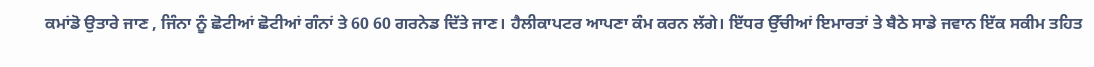ਕਮਾਂਡੋ ਉਤਾਰੇ ਜਾਣ , ਜਿੰਨਾ ਨੂੰ ਛੋਟੀਆਂ ਛੋਟੀਆਂ ਗੰਨਾਂ ਤੇ 60 60 ਗਰਨੇਡ ਦਿੱਤੇ ਜਾਣ। ਹੈਲੀਕਾਪਟਰ ਆਪਣਾ ਕੰਮ ਕਰਨ ਲੱਗੇ। ਇੱਧਰ ਉੱਚੀਆਂ ਇਮਾਰਤਾਂ ਤੇ ਬੈਠੇ ਸਾਡੇ ਜਵਾਨ ਇੱਕ ਸਕੀਮ ਤਹਿਤ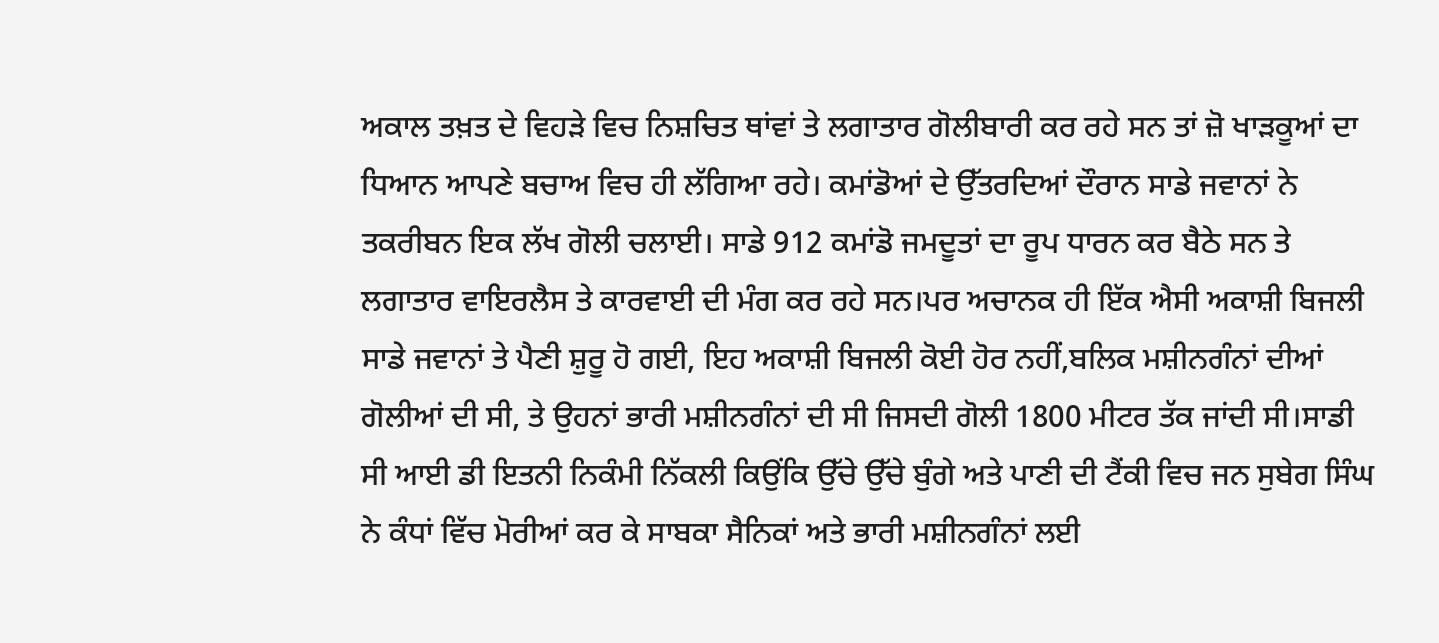ਅਕਾਲ ਤਖ਼ਤ ਦੇ ਵਿਹੜੇ ਵਿਚ ਨਿਸ਼ਚਿਤ ਥਾਂਵਾਂ ਤੇ ਲਗਾਤਾਰ ਗੋਲੀਬਾਰੀ ਕਰ ਰਹੇ ਸਨ ਤਾਂ ਜ਼ੋ ਖਾੜਕੂਆਂ ਦਾ ਧਿਆਨ ਆਪਣੇ ਬਚਾਅ ਵਿਚ ਹੀ ਲੱਗਿਆ ਰਹੇ। ਕਮਾਂਡੋਆਂ ਦੇ ਉੱਤਰਦਿਆਂ ਦੌਰਾਨ ਸਾਡੇ ਜਵਾਨਾਂ ਨੇ ਤਕਰੀਬਨ ਇਕ ਲੱਖ ਗੋਲੀ ਚਲਾਈ। ਸਾਡੇ 912 ਕਮਾਂਡੋ ਜਮਦੂਤਾਂ ਦਾ ਰੂਪ ਧਾਰਨ ਕਰ ਬੈਠੇ ਸਨ ਤੇ ਲਗਾਤਾਰ ਵਾਇਰਲੈਸ ਤੇ ਕਾਰਵਾਈ ਦੀ ਮੰਗ ਕਰ ਰਹੇ ਸਨ।ਪਰ ਅਚਾਨਕ ਹੀ ਇੱਕ ਐਸੀ ਅਕਾਸ਼ੀ ਬਿਜਲੀ ਸਾਡੇ ਜਵਾਨਾਂ ਤੇ ਪੈਣੀ ਸ਼ੁਰੂ ਹੋ ਗਈ, ਇਹ ਅਕਾਸ਼ੀ ਬਿਜਲੀ ਕੋਈ ਹੋਰ ਨਹੀਂ,ਬਲਿਕ ਮਸ਼ੀਨਗੰਨਾਂ ਦੀਆਂ ਗੋਲੀਆਂ ਦੀ ਸੀ, ਤੇ ਉਹਨਾਂ ਭਾਰੀ ਮਸ਼ੀਨਗੰਨਾਂ ਦੀ ਸੀ ਜਿਸਦੀ ਗੋਲੀ 1800 ਮੀਟਰ ਤੱਕ ਜਾਂਦੀ ਸੀ।ਸਾਡੀ ਸੀ ਆਈ ਡੀ ਇਤਨੀ ਨਿਕੰਮੀ ਨਿੱਕਲੀ ਕਿਉਂਕਿ ਉੱਚੇ ਉੱਚੇ ਬੁੰਗੇ ਅਤੇ ਪਾਣੀ ਦੀ ਟੈਂਕੀ ਵਿਚ ਜਨ ਸੁਬੇਗ ਸਿੰਘ ਨੇ ਕੰਧਾਂ ਵਿੱਚ ਮੋਰੀਆਂ ਕਰ ਕੇ ਸਾਬਕਾ ਸੈਨਿਕਾਂ ਅਤੇ ਭਾਰੀ ਮਸ਼ੀਨਗੰਨਾਂ ਲਈ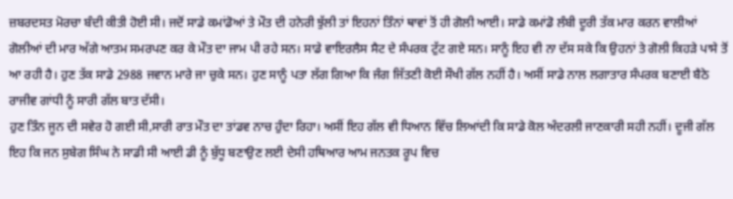ਜ਼ਬਰਦਸਤ ਮੋਰਚਾ ਬੰਦੀ ਕੀਤੀ ਹੋਈ ਸੀ। ਜਦੋਂ ਸਾਡੇ ਕਮਾਂਡੋਆਂ ਤੇ ਮੌਤ ਦੀ ਹਨੇਰੀ ਝੁੱਲੀ ਤਾਂ ਇਹਨਾਂ ਤਿੰਨਾਂ ਥਾਵਾਂ ਤੋਂ ਹੀ ਗੋਲੀ ਆਈ। ਸਾਡੇ ਕਮਾਂਡੋ ਲੰਬੀ ਦੂਰੀ ਤੱਕ ਮਾਰ ਕਰਨ ਵਾਲੀਆਂ ਗੋਲੀਆਂ ਦੀ ਮਾਰ ਅੱਗੇ ਆਤਮ ਸਮਰਪਣ ਕਰ ਕੇ ਮੌਤ ਦਾ ਜਾਮ ਪੀ ਰਹੇ ਸਨ। ਸਾਡੇ ਵਾਇਰਲੈਸ ਸੈਟ ਦੇ ਸੰਪਰਕ ਟੁੱਟ ਗਏ ਸਨ। ਸਾਨੂੰ ਇਹ ਵੀ ਨਾ ਦੱਸ ਸਕੇ ਕਿ ਉਹਨਾਂ ਤੇ ਗੋਲੀ ਕਿਹੜੇ ਪਾਸੇ ਤੋਂ ਆ ਰਹੀ ਹੈ। ਹੁਣ ਤੱਕ ਸਾਡੇ 2988 ਜਵਾਨ ਮਾਰੇ ਜਾ ਚੁਕੇ ਸਨ। ਹੁਣ ਸਾਨੂੰ ਪਤਾ ਲੱਗ ਗਿਆ ਕਿ ਜੰਗ ਜਿੱਤਣੀ ਕੋਈ ਸੌਖੀ ਗੱਲ ਨਹੀਂ ਹੈ। ਅਸੀਂ ਸਾਡੇ ਨਾਲ ਲਗਾਤਾਰ ਸੰਪਰਕ ਬਣਾਈ ਬੈਠੇ ਰਾਜੀਵ ਗਾਂਧੀ ਨੂੰ ਸਾਰੀ ਗੱਲ ਬਾਤ ਦੱਸੀ।
ਹੁਣ ਤਿੰਨ ਜੂਨ ਦੀ ਸਵੇਰ ਹੋ ਗਈ ਸੀ,ਸਾਰੀ ਰਾਤ ਮੌਤ ਦਾ ਤਾਂਡਵ ਨਾਚ ਹੁੰਦਾ ਰਿਹਾ। ਅਸੀਂ ਇਹ ਗੱਲ ਵੀ ਧਿਆਨ ਵਿੱਚ ਲਿਆਂਦੀ ਕਿ ਸਾਡੇ ਕੋਲ ਅੰਦਰਲੀ ਜਾਣਕਾਰੀ ਸਹੀ ਨਹੀਂ। ਦੂਜੀ ਗੱਲ ਇਹ ਕਿ ਜਨ ਸੁਬੇਗ ਸਿੰਘ ਨੇ ਸਾਡੀ ਸੀ ਆਈ ਡੀ ਨੂੰ ਬੁੱਧੂ ਬਣਾਉਣ ਲਈ ਦੇਸੀ ਹਥਿਆਰ ਆਮ ਜਨਤਕ ਰੂਪ ਵਿਚ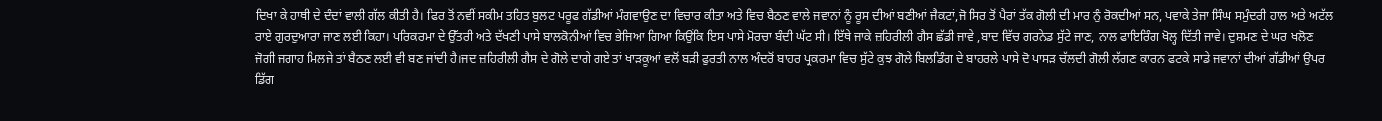ਦਿਖਾ ਕੇ ਹਾਥੀ ਦੇ ਦੰਦਾਂ ਵਾਲੀ ਗੱਲ ਕੀਤੀ ਹੈ। ਫਿਰ ਤੋਂ ਨਵੀਂ ਸਕੀਮ ਤਹਿਤ ਬੁਲਟ ਪਰੂਫ ਗੱਡੀਆਂ ਮੰਗਵਾਉਣ ਦਾ ਵਿਚਾਰ ਕੀਤਾ ਅਤੇ ਵਿਚ ਬੈਠਣ ਵਾਲੇ ਜਵਾਨਾਂ ਨੂੰ ਰੂਸ ਦੀਆਂ ਬਣੀਆਂ ਜੈਕਟਾਂ,ਜੋ ਸਿਰ ਤੋਂ ਪੈਰਾਂ ਤੱਕ ਗੋਲੀ ਦੀ ਮਾਰ ਨੁੰ ਰੋਕਦੀਆਂ ਸਨ, ਪਵਾਕੇ ਤੇਜਾ ਸਿੰਘ ਸਮੁੰਦਰੀ ਹਾਲ ਅਤੇ ਅਟੱਲ ਰਾਏ ਗੁਰਦੁਆਰਾ ਜਾਣ ਲਈ ਕਿਹਾ। ਪਰਿਕਰਮਾ ਦੇ ਉੱਤਰੀ ਅਤੇ ਦੱਖਣੀ ਪਾਸੇ ਬਾਲਕੋਨੀਆਂ ਵਿਚ ਭੇਜਿਆ ਗਿਆ ਕਿਉਂਕਿ ਇਸ ਪਾਸੇ ਮੋਰਚਾ ਬੰਦੀ ਘੱਟ ਸੀ। ਇੱਥੇ ਜਾਕੇ ਜ਼ਹਿਰੀਲੀ ਗੈਸ ਛੱਡੀ ਜਾਵੇ ,ਬਾਦ ਵਿੱਚ ਗਰਨੇਡ ਸੁੱਟੇ ਜਾਣ, ਨਾਲ ਫਾਇਰਿੰਗ ਖੋਲ੍ਹ ਦਿੱਤੀ ਜਾਵੇ। ਦੁਸ਼ਮਣ ਦੇ ਘਰ ਖਲੋਣ ਜੋਗੀ ਜਗਾਹ ਮਿਲਜੇ ਤਾਂ ਬੈਠਣ ਲਈ ਵੀ ਬਣ ਜਾਂਦੀ ਹੈ।ਜਦ ਜ਼ਹਿਰੀਲੀ ਗੈਸ ਦੇ ਗੋਲੇ ਦਾਗੇ ਗਏ ਤਾਂ ਖਾੜਕੂਆਂ ਵਲੋਂ ਬੜੀ ਫੁਰਤੀ ਨਾਲ ਅੰਦਰੋਂ ਬਾਹਰ ਪ੍ਰਕਰਮਾ ਵਿਚ ਸੁੱਟੇ ਕੁਝ ਗੋਲੇ ਬਿਲਡਿੰਗ ਦੇ ਬਾਹਰਲੇ ਪਾਸੇ ਦੋ ਪਾਸੜ ਚੱਲਦੀ ਗੋਲੀ ਲੱਗਣ ਕਾਰਨ ਫਟਕੇ ਸਾਡੇ ਜਵਾਨਾਂ ਦੀਆਂ ਗੱਡੀਆਂ ਉਪਰ ਡਿੱਗ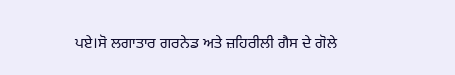ਪਏ।ਸੋ ਲਗਾਤਾਰ ਗਰਨੇਡ ਅਤੇ ਜ਼ਹਿਰੀਲੀ ਗੈਸ ਦੇ ਗੋਲੇ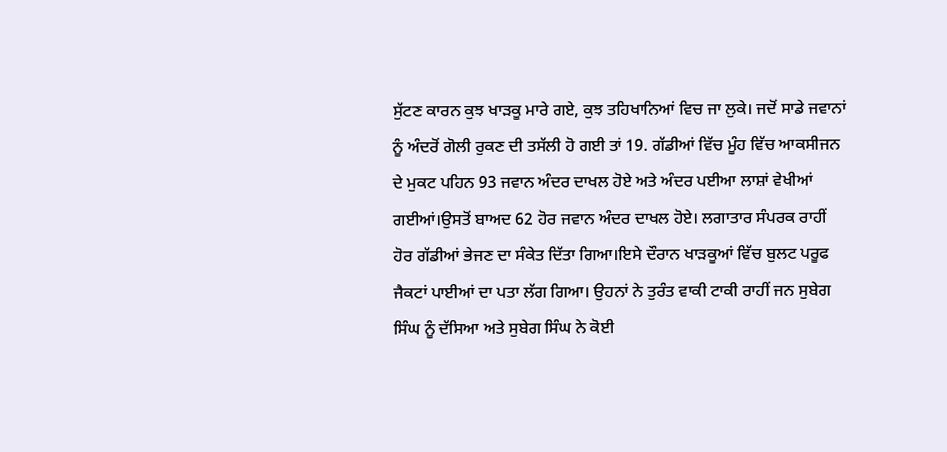ਸੁੱਟਣ ਕਾਰਨ ਕੁਝ ਖਾੜਕੂ ਮਾਰੇ ਗਏ, ਕੁਝ ਤਹਿਖਾਨਿਆਂ ਵਿਚ ਜਾ ਲੁਕੇ। ਜਦੋਂ ਸਾਡੇ ਜਵਾਨਾਂ ਨੂੰ ਅੰਦਰੋਂ ਗੋਲੀ ਰੁਕਣ ਦੀ ਤਸੱਲੀ ਹੋ ਗਈ ਤਾਂ 19. ਗੱਡੀਆਂ ਵਿੱਚ ਮੂੰਹ ਵਿੱਚ ਆਕਸੀਜਨ ਦੇ ਮੁਕਟ ਪਹਿਨ 93 ਜਵਾਨ ਅੰਦਰ ਦਾਖਲ ਹੋਏ ਅਤੇ ਅੰਦਰ ਪਈਆ ਲਾਸ਼ਾਂ ਵੇਖੀਆਂ ਗਈਆਂ।ਉਸਤੋਂ ਬਾਅਦ 62 ਹੋਰ ਜਵਾਨ ਅੰਦਰ ਦਾਖਲ ਹੋਏ। ਲਗਾਤਾਰ ਸੰਪਰਕ ਰਾਹੀਂ ਹੋਰ ਗੱਡੀਆਂ ਭੇਜਣ ਦਾ ਸੰਕੇਤ ਦਿੱਤਾ ਗਿਆ।ਇਸੇ ਦੌਰਾਨ ਖਾੜਕੂਆਂ ਵਿੱਚ ਬੁਲਟ ਪਰੂਫ ਜੈਕਟਾਂ ਪਾਈਆਂ ਦਾ ਪਤਾ ਲੱਗ ਗਿਆ। ਉਹਨਾਂ ਨੇ ਤੁਰੰਤ ਵਾਕੀ ਟਾਕੀ ਰਾਹੀਂ ਜਨ ਸੁਬੇਗ ਸਿੰਘ ਨੂੰ ਦੱਸਿਆ ਅਤੇ ਸੁਬੇਗ ਸਿੰਘ ਨੇ ਕੋਈ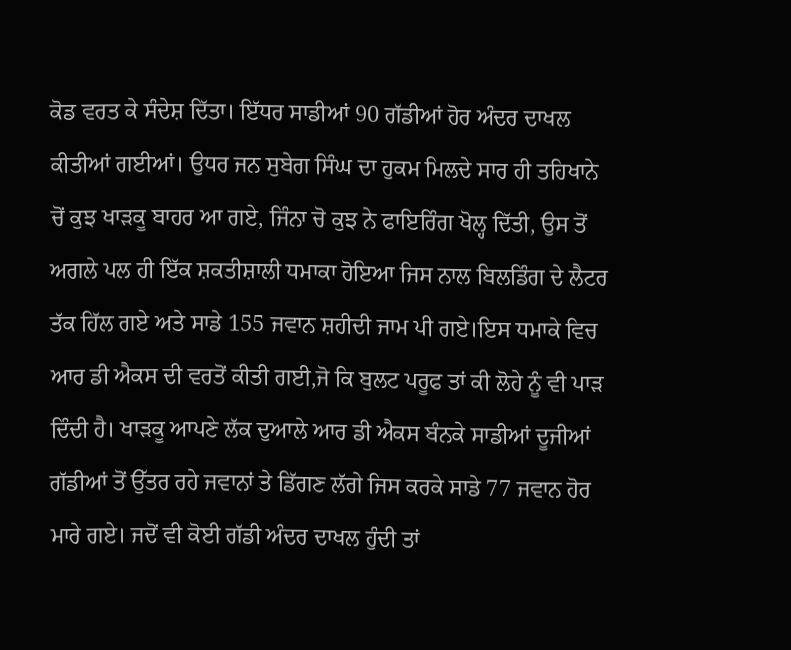ਕੋਡ ਵਰਤ ਕੇ ਸੰਦੇਸ਼ ਦਿੱਤਾ। ਇੱਧਰ ਸਾਡੀਆਂ 90 ਗੱਡੀਆਂ ਹੋਰ ਅੰਦਰ ਦਾਖਲ ਕੀਤੀਆਂ ਗਈਆਂ। ਉਧਰ ਜਨ ਸੁਬੇਗ ਸਿੰਘ ਦਾ ਹੁਕਮ ਮਿਲਦੇ ਸਾਰ ਹੀ ਤਹਿਖਾਨੇ ਚੋਂ ਕੁਝ ਖਾੜਕੂ ਬਾਹਰ ਆ ਗਏ, ਜਿੰਨਾ ਚੋ ਕੁਝ ਨੇ ਫਾਇਰਿੰਗ ਖੋਲ੍ਹ ਦਿੱਤੀ, ਉਸ ਤੋਂ ਅਗਲੇ ਪਲ ਹੀ ਇੱਕ ਸ਼ਕਤੀਸ਼ਾਲੀ ਧਮਾਕਾ ਹੋਇਆ ਜਿਸ ਨਾਲ ਬਿਲਡਿੰਗ ਦੇ ਲੈਟਰ ਤੱਕ ਹਿੱਲ ਗਏ ਅਤੇ ਸਾਡੇ 155 ਜਵਾਨ ਸ਼ਹੀਦੀ ਜਾਮ ਪੀ ਗਏ।ਇਸ ਧਮਾਕੇ ਵਿਚ ਆਰ ਡੀ ਐਕਸ ਦੀ ਵਰਤੋਂ ਕੀਤੀ ਗਈ,ਜੋ ਕਿ ਬੁਲਟ ਪਰੂਫ ਤਾਂ ਕੀ ਲੋਹੇ ਨੂੰ ਵੀ ਪਾੜ ਦਿੰਦੀ ਹੈ। ਖਾੜਕੂ ਆਪਣੇ ਲੱਕ ਦੁਆਲੇ ਆਰ ਡੀ ਐਕਸ ਬੰਨਕੇ ਸਾਡੀਆਂ ਦੂਜੀਆਂ ਗੱਡੀਆਂ ਤੋਂ ਉੱਤਰ ਰਹੇ ਜਵਾਨਾਂ ਤੇ ਡਿੱਗਣ ਲੱਗੇ ਜਿਸ ਕਰਕੇ ਸਾਡੇ 77 ਜਵਾਨ ਹੋਰ ਮਾਰੇ ਗਏ। ਜਦੋਂ ਵੀ ਕੋਈ ਗੱਡੀ ਅੰਦਰ ਦਾਖਲ ਹੁੰਦੀ ਤਾਂ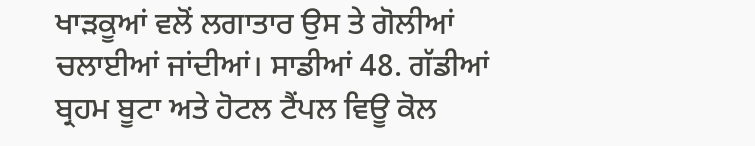ਖਾੜਕੂਆਂ ਵਲੋਂ ਲਗਾਤਾਰ ਉਸ ਤੇ ਗੋਲੀਆਂ ਚਲਾਈਆਂ ਜਾਂਦੀਆਂ। ਸਾਡੀਆਂ 48. ਗੱਡੀਆਂ ਬ੍ਰਹਮ ਬੂਟਾ ਅਤੇ ਹੋਟਲ ਟੈਂਪਲ ਵਿਊ ਕੋਲ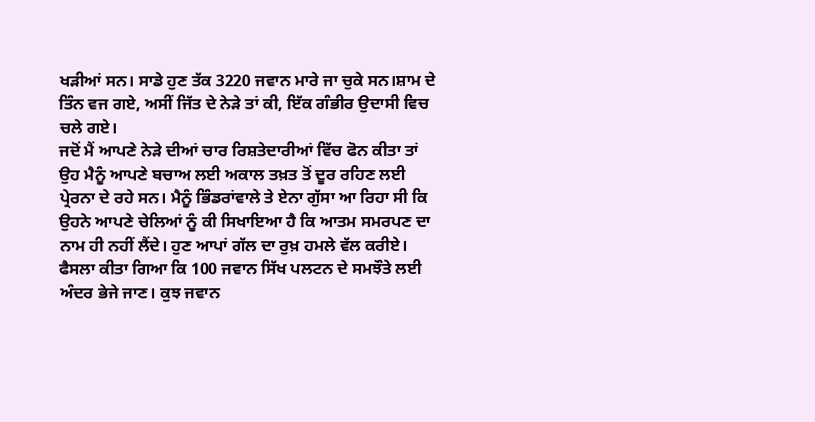ਖੜੀਆਂ ਸਨ। ਸਾਡੇ ਹੁਣ ਤੱਕ 3220 ਜਵਾਨ ਮਾਰੇ ਜਾ ਚੁਕੇ ਸਨ।ਸ਼ਾਮ ਦੇ ਤਿੰਨ ਵਜ ਗਏ, ਅਸੀਂ ਜਿੱਤ ਦੇ ਨੇੜੇ ਤਾਂ ਕੀ, ਇੱਕ ਗੰਭੀਰ ਉਦਾਸੀ ਵਿਚ ਚਲੇ ਗਏ।
ਜਦੋਂ ਮੈਂ ਆਪਣੇ ਨੇੜੇ ਦੀਆਂ ਚਾਰ ਰਿਸ਼ਤੇਦਾਰੀਆਂ ਵਿੱਚ ਫੋਨ ਕੀਤਾ ਤਾਂ ਉਹ ਮੈਨੂੰ ਆਪਣੇ ਬਚਾਅ ਲਈ ਅਕਾਲ ਤਖ਼ਤ ਤੋਂ ਦੂਰ ਰਹਿਣ ਲਈ ਪ੍ਰੇਰਨਾ ਦੇ ਰਹੇ ਸਨ। ਮੈਨੂੰ ਭਿੰਡਰਾਂਵਾਲੇ ਤੇ ਏਨਾ ਗੁੱਸਾ ਆ ਰਿਹਾ ਸੀ ਕਿ ਉਹਨੇ ਆਪਣੇ ਚੇਲਿਆਂ ਨੂੰ ਕੀ ਸਿਖਾਇਆ ਹੈ ਕਿ ਆਤਮ ਸਮਰਪਣ ਦਾ ਨਾਮ ਹੀ ਨਹੀਂ ਲੈਂਦੇ। ਹੁਣ ਆਪਾਂ ਗੱਲ ਦਾ ਰੁਖ਼ ਹਮਲੇ ਵੱਲ ਕਰੀਏ। ਫੈਸਲਾ ਕੀਤਾ ਗਿਆ ਕਿ 100 ਜਵਾਨ ਸਿੱਖ ਪਲਟਨ ਦੇ ਸਮਝੌਤੇ ਲਈ ਅੰਦਰ ਭੇਜੇ ਜਾਣ। ਕੁਝ ਜਵਾਨ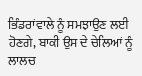ਭਿੰਡਰਾਂਵਾਲੇ ਨੂੰ ਸਮਝਾਉਣ ਲਈ ਹੋਣਗੇ, ਬਾਕੀ ਉਸ ਦੇ ਚੇਲਿਆਂ ਨੂੰ ਲਾਲਚ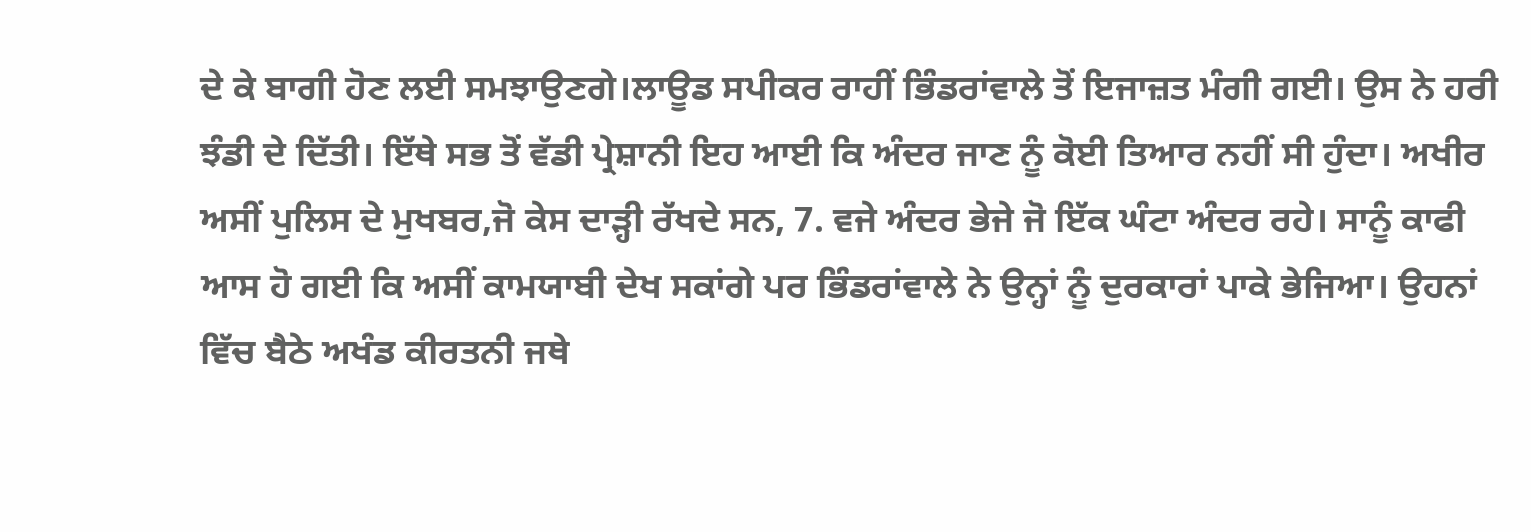ਦੇ ਕੇ ਬਾਗੀ ਹੋਣ ਲਈ ਸਮਝਾਉਣਗੇ।ਲਾਊਡ ਸਪੀਕਰ ਰਾਹੀਂ ਭਿੰਡਰਾਂਵਾਲੇ ਤੋਂ ਇਜਾਜ਼ਤ ਮੰਗੀ ਗਈ। ਉਸ ਨੇ ਹਰੀ ਝੰਡੀ ਦੇ ਦਿੱਤੀ। ਇੱਥੇ ਸਭ ਤੋਂ ਵੱਡੀ ਪ੍ਰੇਸ਼ਾਨੀ ਇਹ ਆਈ ਕਿ ਅੰਦਰ ਜਾਣ ਨੂੰ ਕੋਈ ਤਿਆਰ ਨਹੀਂ ਸੀ ਹੁੰਦਾ। ਅਖੀਰ ਅਸੀਂ ਪੁਲਿਸ ਦੇ ਮੁਖਬਰ,ਜੋ ਕੇਸ ਦਾੜ੍ਹੀ ਰੱਖਦੇ ਸਨ, 7. ਵਜੇ ਅੰਦਰ ਭੇਜੇ ਜੋ ਇੱਕ ਘੰਟਾ ਅੰਦਰ ਰਹੇ। ਸਾਨੂੰ ਕਾਫੀ ਆਸ ਹੋ ਗਈ ਕਿ ਅਸੀਂ ਕਾਮਯਾਬੀ ਦੇਖ ਸਕਾਂਗੇ ਪਰ ਭਿੰਡਰਾਂਵਾਲੇ ਨੇ ਉਨ੍ਹਾਂ ਨੂੰ ਦੁਰਕਾਰਾਂ ਪਾਕੇ ਭੇਜਿਆ। ਉਹਨਾਂ ਵਿੱਚ ਬੈਠੇ ਅਖੰਡ ਕੀਰਤਨੀ ਜਥੇ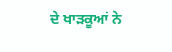ਦੇ ਖਾੜਕੂਆਂ ਨੇ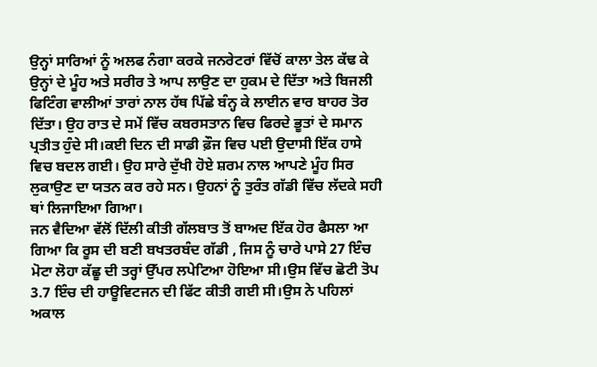ਉਨ੍ਹਾਂ ਸਾਰਿਆਂ ਨੂੰ ਅਲਫ ਨੰਗਾ ਕਰਕੇ ਜਨਰੇਟਰਾਂ ਵਿੱਚੋਂ ਕਾਲਾ ਤੇਲ ਕੱਢ ਕੇ ਉਨ੍ਹਾਂ ਦੇ ਮੂੰਹ ਅਤੇ ਸਰੀਰ ਤੇ ਆਪ ਲਾਉਣ ਦਾ ਹੁਕਮ ਦੇ ਦਿੱਤਾ ਅਤੇ ਬਿਜਲੀ ਫਿਟਿੰਗ ਵਾਲੀਆਂ ਤਾਰਾਂ ਨਾਲ ਹੱਥ ਪਿੱਛੇ ਬੰਨ੍ਹ ਕੇ ਲਾਈਨ ਵਾਰ ਬਾਹਰ ਤੋਰ ਦਿੱਤਾ। ਉਹ ਰਾਤ ਦੇ ਸਮੇਂ ਵਿੱਚ ਕਬਰਸਤਾਨ ਵਿਚ ਫਿਰਦੇ ਭੂਤਾਂ ਦੇ ਸਮਾਨ ਪ੍ਰਤੀਤ ਹੁੰਦੇ ਸੀ।ਕਈ ਦਿਨ ਦੀ ਸਾਡੀ ਫ਼ੌਜ ਵਿਚ ਪਈ ਉਦਾਸੀ ਇੱਕ ਹਾਸੇ ਵਿਚ ਬਦਲ ਗਈ। ਉਹ ਸਾਰੇ ਦੁੱਖੀ ਹੋਏ ਸ਼ਰਮ ਨਾਲ ਆਪਣੇ ਮੂੰਹ ਸਿਰ ਲੁਕਾਉਣ ਦਾ ਯਤਨ ਕਰ ਰਹੇ ਸਨ। ਉਹਨਾਂ ਨੂੰ ਤੁਰੰਤ ਗੱਡੀ ਵਿੱਚ ਲੱਦਕੇ ਸਹੀ ਥਾਂ ਲਿਜਾਇਆ ਗਿਆ।
ਜਨ ਵੈਦਿਆ ਵੱਲੋਂ ਦਿੱਲੀ ਕੀਤੀ ਗੱਲਬਾਤ ਤੋਂ ਬਾਅਦ ਇੱਕ ਹੋਰ ਫੈਸਲਾ ਆ ਗਿਆ ਕਿ ਰੂਸ ਦੀ ਬਣੀ ਬਖਤਰਬੰਦ ਗੱਡੀ , ਜਿਸ ਨੂੰ ਚਾਰੇ ਪਾਸੇ 27 ਇੰਚ ਮੋਟਾ ਲੋਹਾ ਕੱਛੂ ਦੀ ਤਰ੍ਹਾਂ ਉੱਪਰ ਲਪੇਟਿਆ ਹੋਇਆ ਸੀ।ਉਸ ਵਿੱਚ ਛੋਟੀ ਤੋਪ 3.7 ਇੰਚ ਦੀ ਹਾਊਵਿਟਜਨ ਦੀ ਫਿੱਟ ਕੀਤੀ ਗਈ ਸੀ।ਉਸ ਨੇ ਪਹਿਲਾਂ ਅਕਾਲ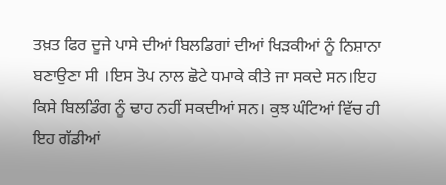ਤਖ਼ਤ ਫਿਰ ਦੂਜੇ ਪਾਸੇ ਦੀਆਂ ਬਿਲਡਿਗਾਂ ਦੀਆਂ ਖਿੜਕੀਆਂ ਨੂੰ ਨਿਸ਼ਾਨਾ ਬਣਾਉਣਾ ਸੀ ।ਇਸ ਤੋਪ ਨਾਲ ਛੋਟੇ ਧਮਾਕੇ ਕੀਤੇ ਜਾ ਸਕਦੇ ਸਨ।ਇਹ ਕਿਸੇ ਬਿਲਡਿੰਗ ਨੂੰ ਢਾਹ ਨਹੀਂ ਸਕਦੀਆਂ ਸਨ। ਕੁਝ ਘੰਟਿਆਂ ਵਿੱਚ ਹੀ ਇਹ ਗੱਡੀਆਂ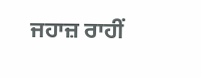ਜਹਾਜ਼ ਰਾਹੀਂ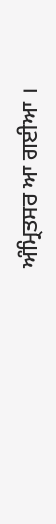ਅੰਮ੍ਰਿਤਸਰ ਆ ਗਈਆ ।